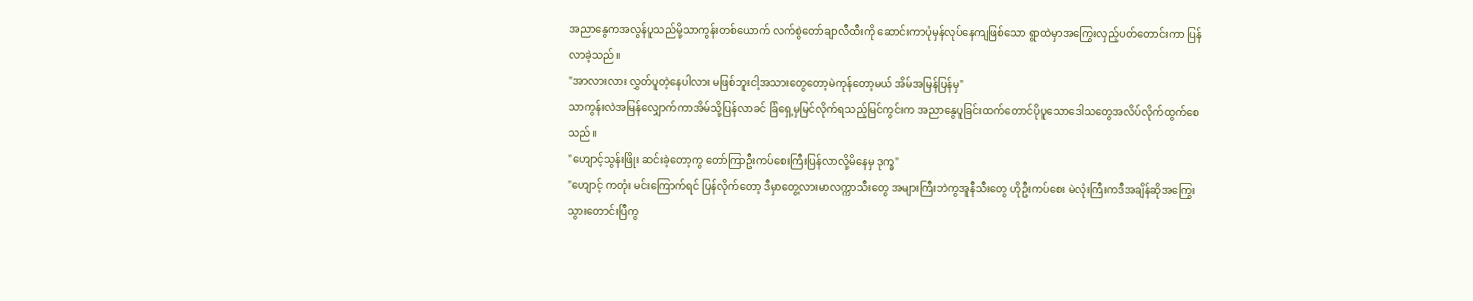အညာနွေကအလွန်ပူသည်မို့သာကွန်းတစ်ယောက် လက်စွဲတော်ချာလီထီးကို ဆောင်းကာပုံမှန်လုပ်နေကျဖြစ်သော ရွာထဲမှာအကြွေးလှည့်ပတ်တောင်းကာ ပြန်လာခဲ့သည်။
"အာလားလား လွှတ်ပူတဲ့နေပါလား မဖြစ်ဘူးငါ့အသားတွေတော့မဲကုန်တော့မယ် အိမ်အမြန်ပြန်မှ"
သာကွန်းလဲအမြန်လျှောက်ကာအိမ်သို့ပြန်လာခင် ခြံရှေ့မှမြင်လိုက်ရသည့်မြင်ကွင်းက အညာနွေပူခြင်းထက်တောင်ပိုပူသောဒေါသတွေအလိပ်လိုက်ထွက်စေသည်။
"ဟျောင့်သွန်းဖြိုး ဆင်းခဲ့တော့ကွ တော်ကြာဦးကပ်စေးကြီးပြန်လာလို့မိနေမှ ဒုက္ခ"
"ဟျောင့် ကတုံး မင်းကြောက်ရင် ပြန်လိုက်တော့ ဒီမှာတွေ့လားမာလက္ကာသီးတွေ အများကြီးဘဲကွအူနီသီးတွေ ဟိုဦးကပ်စေး မဲလုံးကြီးကဒီအချိန်ဆိုအကြွေးသွားတောင်းပြီကွ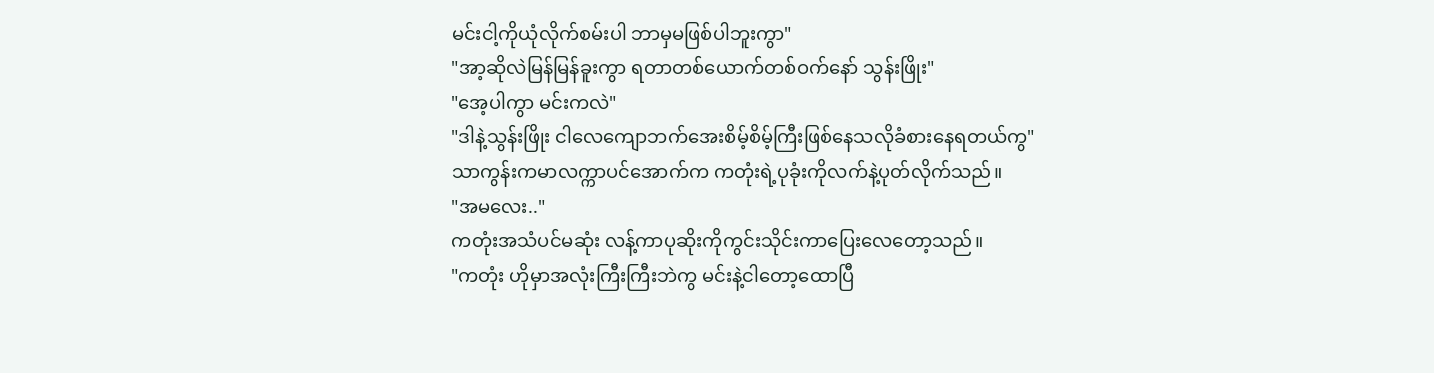မင်းငါ့ကိုယုံလိုက်စမ်းပါ ဘာမှမဖြစ်ပါဘူးကွာ"
"အာ့ဆိုလဲမြန်မြန်ခူးကွာ ရတာတစ်ယောက်တစ်ဝက်နော် သွန်းဖြိုး"
"အေ့ပါကွာ မင်းကလဲ"
"ဒါနဲ့သွန်းဖြိုး ငါလေကျောဘက်အေးစိမ့်စိမ့်ကြီးဖြစ်နေသလိုခံစားနေရတယ်ကွ"
သာကွန်းကမာလက္ကာပင်အောက်က ကတုံးရဲ့ပုခုံးကိုလက်နဲ့ပုတ်လိုက်သည်။
"အမလေး.."
ကတုံးအသံပင်မဆုံး လန့်ကာပုဆိုးကိုကွင်းသိုင်းကာပြေးလေတော့သည်။
"ကတုံး ဟိုမှာအလုံးကြီးကြီးဘဲကွ မင်းနဲ့ငါတော့ထောပြီ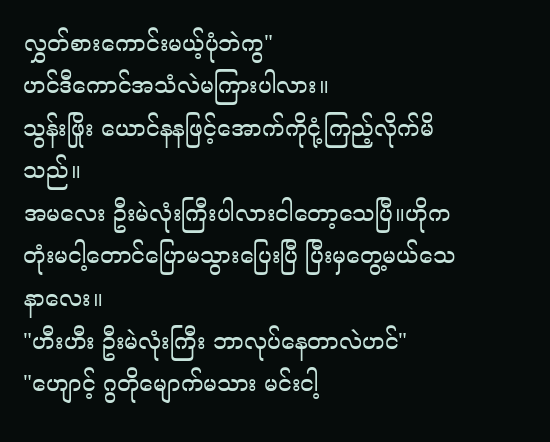လွှတ်စားကောင်းမယ့်ပုံဘဲကွ"
ဟင်ဒီကောင်အသံလဲမကြားပါလား။
သွန်းဖြိုး ယောင်နနဖြင့်အောက်ကိုငုံ့ကြည့်လိုက်မိသည်။
အမလေး ဦးမဲလုံးကြီးပါလားငါတော့သေပြီ။ဟိုကတုံးမငါ့တောင်ပြောမသွားပြေးပြီ ပြီးမှတွေ့မယ်သေနာလေး။
"ဟီးဟီး ဦးမဲလုံးကြီး ဘာလုပ်နေတာလဲဟင်"
"ဟျောင့် ဂွတိုမျောက်မသား မင်းငါ့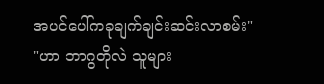အပင်ပေါ်ကခုချက်ချင်းဆင်းလာစမ်း"
"ဟာ ဘာဂွတိုလဲ သူများ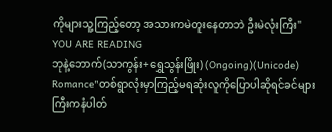ကိုများသူ့ကြည့်တော့ အသားကမဲတူးနေတာဘဲ ဦးမဲလုံးကြီး"
YOU ARE READING
ဘုနဲ့ဘောက်(သာကွန်း+ရွှေသွန်းဖြိုး) (Ongoing)(Unicode)
Romance"တစ်ရွာလုံးမှာကြည့်မရဆုံးလူကိုပြောပါဆိုရင်ခင်များကြီးကနံပါတ်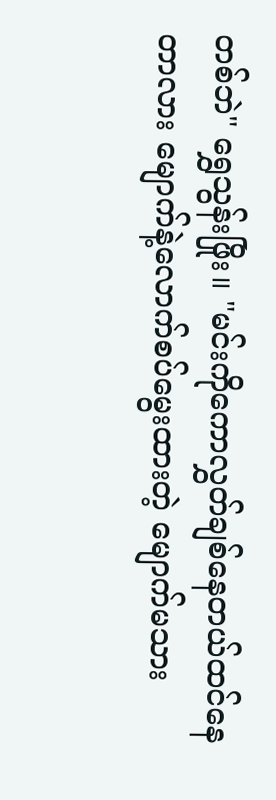တစ်ဘဲ" ရွှေသွန်းဖြိုး။ "မင်းကိုကောလွှတ်ချစ်နေတယ်ထင်နေတာလား မျောက်နဲ့လောက်စပ်မွေးထားတဲ့ မျောက်မသား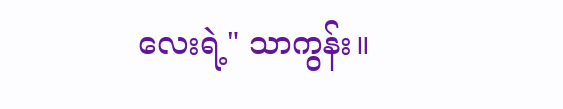လေးရဲ့" သာကွန်း။